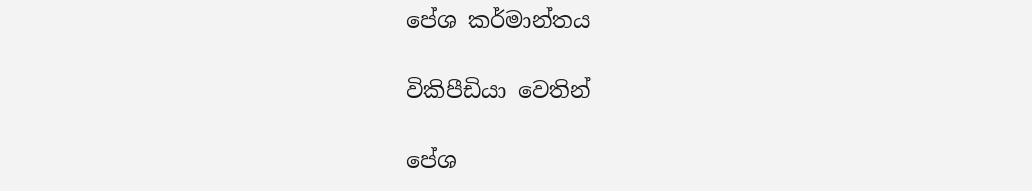පේශ කර්මාන්තය

විකිපීඩියා වෙතින්

පේශ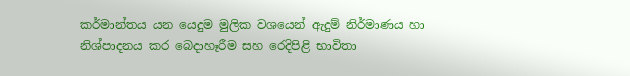කර්මාන්තය යන යෙදුම මුලික වශයෙන් ඇදුම් නිර්මාණය හා නිශ්පාදනය කර බෙදාහෑරීම සහ රෙදිපිළි භාවිතා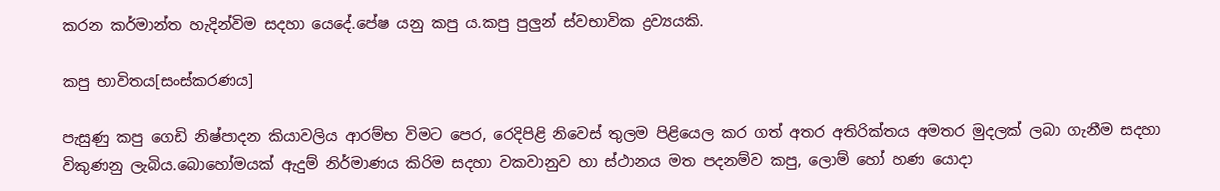කරන කර්මාන්ත හැදින්විම සදහා යෙදේ.පේෂ යනු කපු ය.කපු පුලුන් ස්වභාවික ද්‍රව්‍යයකි.

කපු භාවිතය[සංස්කරණය]

පැසුණු කපු ගෙඩි නිෂ්පාදන කියාවලිය ආරම්භ විමට පෙර, රෙදිපිළි නිවෙස් තුලම පිළියෙල කර ගත් අතර අතිරික්තය අමතර මුදලක් ලබා ගැනීම සදහා විකුණනු ලැබිය.බොහෝමයක් ඇදුම් නිර්මාණය කිරිම සදහා වකවානුව හා ස්ථානය මත පදනම්ව කපු, ලොම් හෝ හණ යොදා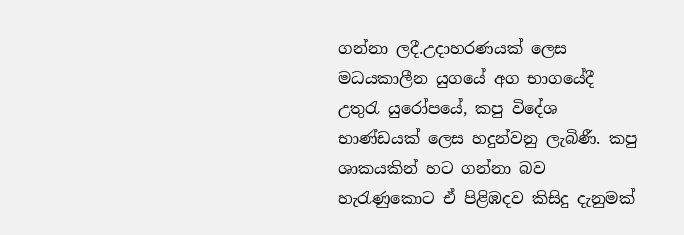ගන්නා ලදී.උදාහරණයක් ලෙස මධයකාලීන යුගයේ අග භාගයේදී උතුරැ යුරෝපයේ, කපු විදේශ භාණ්ඩයක් ලෙස හදුන්වනු ලැබිණී. කපු ශාකයකින් හට ගන්නා බව හැරැණුකොට ඒ පිළිඹදව කිසිදු දැනුමක්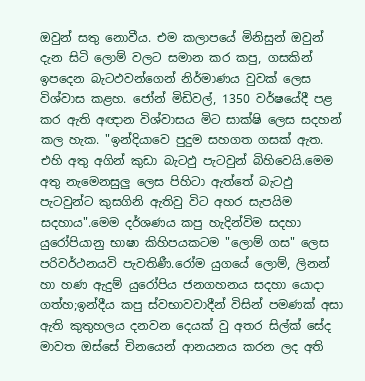ඔවුන් සතු නොවීය. එම කලාපයේ මිනිසුන් ඔවුන් දැන සිටි ලොම් වලට සමාන කර කපු, ගසකින් ඉපදෙන බැටඵවන්ගෙන් නිර්මාණය වුවක් ලෙස විශ්වාස කළහ. ජෝන් මිඩිවල්, 1350 වර්ෂයේදී පළ කර ඇති අඥාන විශ්වාසය මිට සාක්ෂි ලෙස සදහන් කල හැක. "ඉන්දියාවෙ පුදුම සහගත ගසක් ඇත. එහි අතු අගින් කුඩා බැටඵු පැටවුන් බිහිවෙයි.මෙම අතු නැමෙනසුලු ලෙස පිහිටා ඇත්තේ බැටඵු පැටවුන්ට කුසගිනි ඇතිවු විට අහර සැපයිම සදහාය".මෙම දර්ශණය කපු හැදින්විම සදහා යුරෝපියානු භාෂා කිහිපයකටම "ලොම් ගස" ලෙස පරිවර්ථනයවි පැවතිණී.රෝම යුගයේ ලොම්, ලිනන් හා හණ ඇදුම් යුරෝපිය ජනගහනය සදහා යොදා ගත්හ;ඉන්දීය කපු ස්වභාවවාදීන් විසින් පමණක් අසා ඇති කුතුහලය දනවන දෙයක් වු අතර සිල්ක් සේද මාවත ඔස්සේ චිනයෙන් ආනයනය කරන ලද අති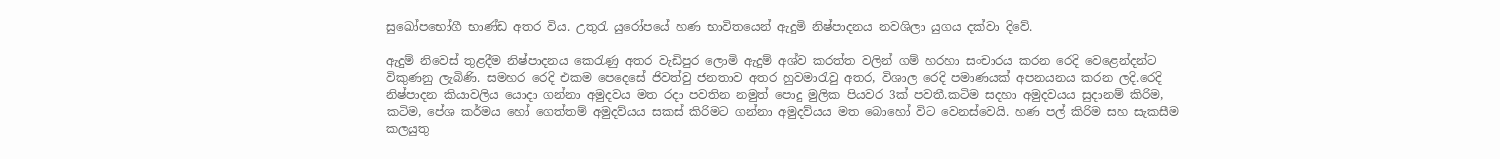සුඛෝපභෝගී භාණ්ඩ අතර විය. උතුරැ යුරෝපයේ හණ භාවිතයෙන් ඇදුමි නිෂ්පාදනය නවශිලා යුගය දක්වා දිවේ.

ඇදුම් නිවෙස් තුළදීම නිෂ්පාදනය කෙරැණු අතර වැඩිපුර ලොමි ඇදුම් අශ්ව කරත්ත වලින් ගම් හරහා සංචාරය කරන රෙදි වෙළෙන්දන්ට විකුණනු ලැබිණි. සමහර රෙදි එකම පෙදෙසේ ජිවත්වු ජනතාව අතර හුවමාරැවු අතර, විශාල රෙදි පමාණයක් අපනයනය කරන ලදි.රෙදි නිෂ්පාදන කියාවලිය යොදා ගන්නා අමුදවය මත රදා පවතින නමුත් පොදු මුලික පියවර 3ක් පවතී.කටිම සදහා අමුදවයය සුදානම් කිරිම, කටිම, පේශ කර්මය හෝ ගෙත්තම් අමුදව්යය සකස් කිරිමට ගන්නා අමුදව්යය මත බොහෝ විට වෙනස්වෙයි. හණ පල් කිරිම සහ සැකසීම කලයුතු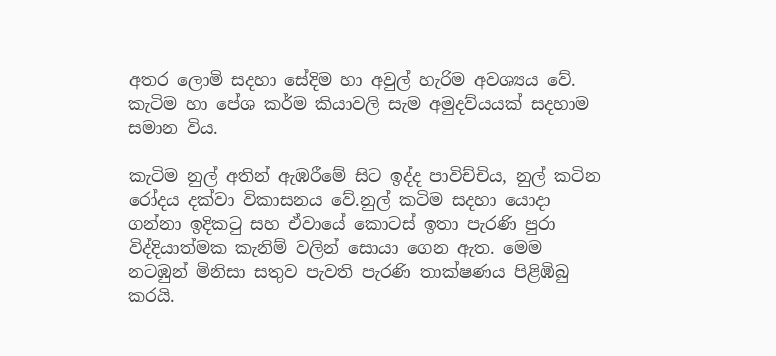අතර ලොමි සදහා සේදිම හා අවුල් හැරිම අවශ්‍යය වේ. කැටිම හා පේශ කර්ම කියාවලි සැම අමුදව්යයක් සදහාම සමාන විය.

කැටිම නුල් අතින් ඇඹරීමේ සිට ඉද්ද පාවිච්චිය, නුල් කටින රෝදය දක්වා විකාසනය වේ.නුල් කටිම සදහා යොදා ගන්නා ඉදිකටු සහ ඒවායේ කොටස් ඉතා පැරණි පුරා විද්දියාත්මක කැනිම් වලින් සොයා ගෙන ඇත. මෙම නටඹුන් මිනිසා සතුව පැවති පැරණි තාක්ෂණය පිළිඹිබු කරයි.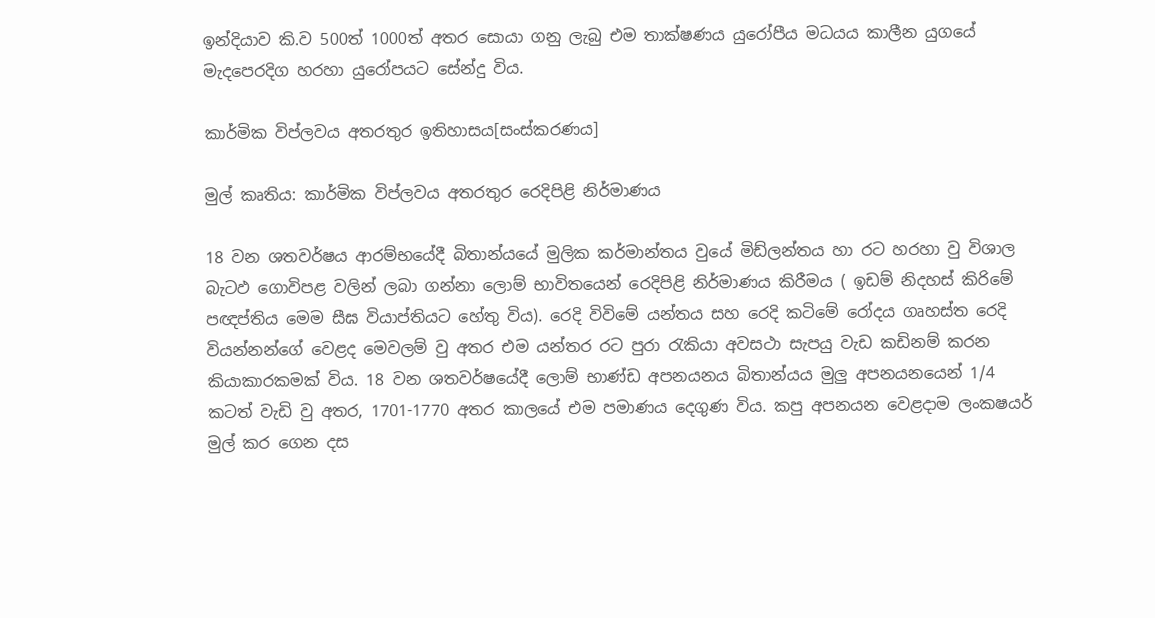ඉන්දියාව කි.ව 500ත් 1000ත් අතර සොයා ගනු ලැබු එම තාක්ෂණය යුරෝපීය මධයය කාලීන යුගයේ මැදපෙරදිග හරහා යුරෝපයට සේන්දු විය.

කාර්මික විප්ලවය අතරතුර ඉතිහාසය[සංස්කරණය]

මුල් කෘතිය: කාර්මික විප්ලවය අතරතුර රෙදිපිළි නිර්මාණය

18 වන ශතවර්ෂය ආරම්භයේදී බිතාන්යයේ මුලික කර්මාන්තය වුයේ මිඩ්ලන්තය හා රට හරහා වු විශාල බැටඵ ගොවිපළ වලින් ලබා ගන්නා ලොම් භාවිතයෙන් රෙදිපිළි නිර්මාණය කිරීමය ( ඉඩම් නිදහස් කිරිමේ පඥප්තිය මෙම සීඝ වියාප්තියට හේතු විය). රෙදි විවිමේ යන්තය සහ රෙදි කටිමේ රෝදය ගෘහස්ත රෙදි වියන්නන්ගේ වෙළද මෙවලම් වු අතර එම යන්තර රට පුරා රැකියා අවසථා සැපයු වැඩ කඩිනම් කරන කියාකාරකමක් විය. 18 වන ශතවර්ෂයේදී ලොම් භාණ්ඩ අපනයනය බිතාන්යය මුලු අපනයනයෙන් 1/4 කටත් වැඩි වු අතර, 1701-1770 අතර කාලයේ එම පමාණය දෙගුණ විය. කපු අපනයන වෙළදාම ලංකෂයර් මුල් කර ගෙන දස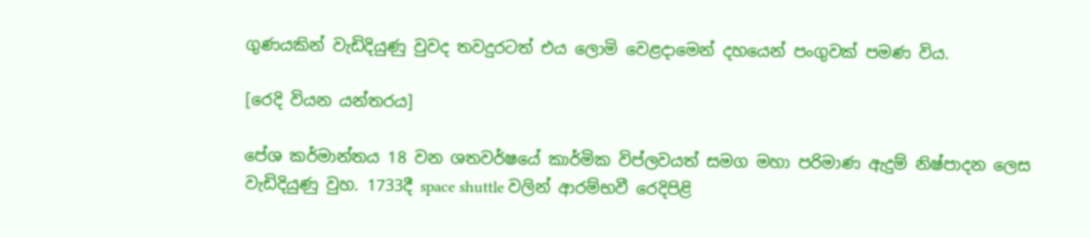ගුණයකින් වැඩිදියුණු වුවද තවදුරටත් එය ලොමි වෙළදාමෙන් දහයෙන් පංගුවක් පමණ විය.

[රෙදි වියන යන්තරය]

පේශ කර්මාන්තය 18 වන ශතවර්ෂයේ කාර්මික විප්ලවයත් සමග මහා පරිමාණ ඇදුම් නිෂ්පාදන ලෙස වැඩිදියුණු වුහ. 1733දී space shuttle වලින් ආරම්භවී රෙදිපිළි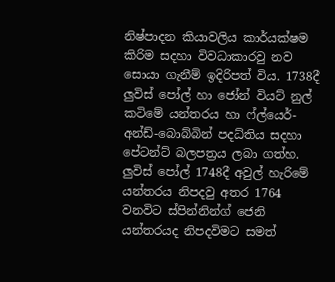නිෂ්පාදන කියාවලිය කාර්යක්ෂම කිරිම සදහා විවධාකාරවු නව සොයා ගැනීම් ඉදිරිපත් විය. 1738දී ලුවිස් පෝල් හා ජෝන් වියට් නුල් කටිමේ යන්තරය හා ෆ්ල්යෙර්-අන්ඩ්-බොබ්බින් පදධ්තිය සදහා පේටන්ට් බලපත්‍රය ලබා ගත්හ. ලුවිස් පෝල් 1748දී අවුල් හැරිමේ යන්තරය නිපදවු අතර 1764 වනවිට ස්පින්නින්ග් ජෙනි යන්තරයද නිපදවිමට සමත්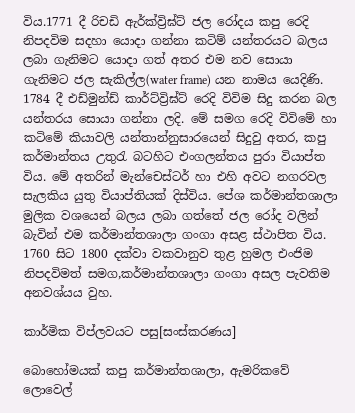විය.1771 දී රිචඩි ඇර්ක්ව්‍රිඝ්ට් ජල රෝදය කපු රෙදි නිපදවිම සදහා යොදා ගන්නා කටිම් යන්තරයට බලය ලබා ගැනිමට යොදා ගත් අතර එම නව සොයා ගැනිමට ජල සැකිල්ල(water frame) යන නාමය යෙදිණි. 1784 දී එඩ්මුන්ඩ් කාර්ට්ව්‍රිඝ්ට් රෙදි විවිම සිදු කරන බල යන්තරය සොයා ගන්නා ලදි. මේ සමග රෙදි විවිමේ හා කටිමේ කියාවලි යන්තාන්නුසාරයෙන් සිදුවු අතර, කපු කර්මාන්තය උතුරැ බටහිට එංගලන්තය පුරා වියාප්ත විය. මේ අතරින් මැන්චෙස්ටර් හා එහි අවට නගරවල සැලකිය යුතු වියාප්තියක් දිස්විය. පේශ කර්මාන්තශාලා මුලික වශයෙන් බලය ලබා ගත්තේ ජල රෝද වලින් බැවින් එම කර්මාන්තශාලා ගංගා අසළ ස්ථාපිත විය. 1760 සිට 1800 දක්වා වකවානුව තුළ හුමල එංජිම නිපදවිමත් සමග,කර්මාන්තශාලා ගංගා අසල පැවතිම අනවශ්යය වුහ.

කාර්මික විප්ලවයට පසු[සංස්කරණය]

බොහෝමයක් කපු කර්මාන්තශාලා, ඇමරිකවේ ලොවෙල්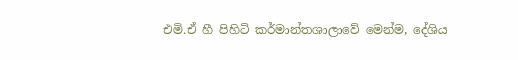එමි.ඒ හී පිහිටි කර්මාන්තශාලාවේ මෙන්ම, දේශිය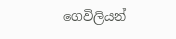ගෙවිලියන්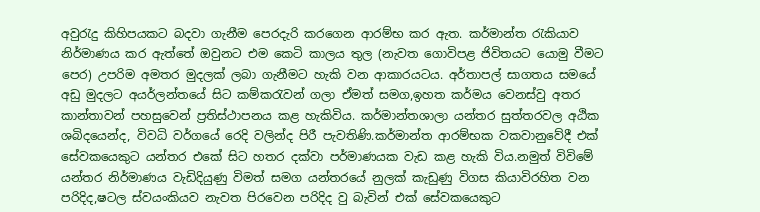අවුරැදු කිහිපයකට බදවා ගැනීම පෙරදැරි කරගෙන ආරම්භ කර ඇත. කර්මාන්ත රැකියාව නිර්මාණය කර ඇත්තේ ඔවුනට එම කෙටි කාලය තුල (නැවත ගොවිපළ ජිවිතයට යොමු වීමට පෙර) උපරිම අමතර මුදලක් ලබා ගැනීමට හැකි වන ආකාරයටය. අර්තාපල් සාගතය සමයේ අඩු මුදලට අයර්ලන්තයේ සිට කම්කරැවන් ගලා ඒමත් සමග,ඉහත කර්මය වෙනස්වු අතර කාන්තාවන් පහසුවෙන් ප්‍රතිස්ථාපනය කළ හැකිවිය. කර්මාන්තශාලා යන්තර සුත්තරවල අඨික ශබිදයෙන්ද, විවධි වර්ගයේ රෙදි වලින්ද පිරී පැවතිණි.කර්මාන්ත ආරම්භක වකවානුවේදී එක් සේවකයෙකුට යන්තර එකේ සිට හතර දක්වා පර්මාණයක වැඩ කළ හැකි විය.නමුත් විවිමේ යන්තර නිර්මාණය වැඩිදියුණු විමත් සමග යන්තරයේ නුලක් කැඩුණු විගස කියාවිරහිත වන පරිදිද,ෂටල ස්වයංකියව නැවත පිරවෙන පරිදිද වු බැවින් එක් සේවකයෙකුට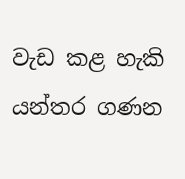වැඩ කළ හැකි යන්තර ගණන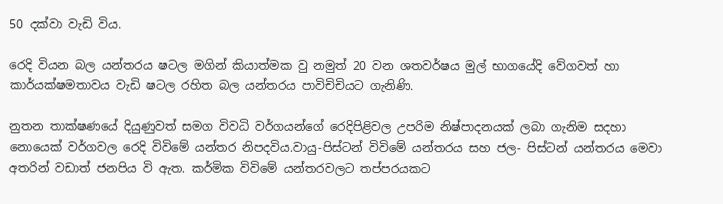50 දක්වා වැඩි විය.

රෙදි වියන බල යන්තරය ෂටල මගින් කියාත්මක වු නමුත් 20 වන ශතවර්ෂය මුල් භාගයේදි වේගවත් හා කාර්යක්ෂමතාවය වැඩි ෂටල රහිත බල යන්තරය පාවිචිචියට ගැනිණි.

නුතන තාක්ෂණයේ දියුණුවත් සමග විවධි වර්ගයන්ගේ රෙදිපිළිවල උපරිම නිෂ්පාදනයක් ලබා ගැනිම සදහා නොයෙක් වර්ගවල රෙදි විවිමේ යන්තර නිපදවිය.වායු-පිස්ටන් විවිමේ යන්තරය සහ ජල- පිස්ටන් යන්තරය මෙවා අතරින් වඩාත් ජනපිය වි ඇත. කර්මික විවිමේ යන්තරවලට තප්පරයකට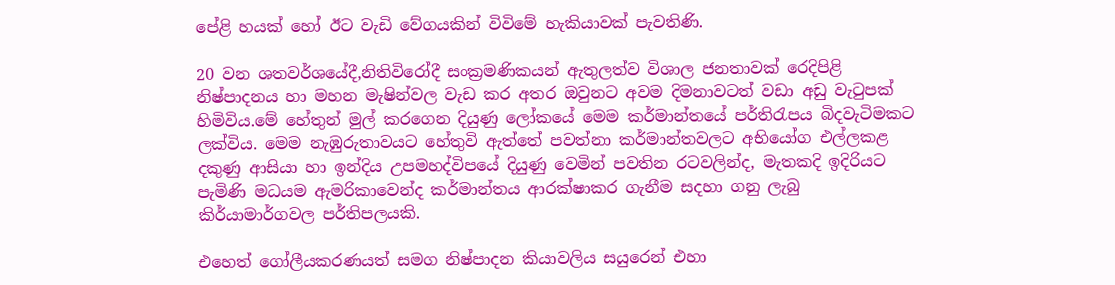පේළි හයක් හෝ ඊට වැඩි වේගයකින් විවිමේ හැකියාවක් පැවතිණි.

20 වන ශතවර්ශයේදී,නිතිවිරෝදී සංක්‍රමණිකයන් ඇතුලත්ව විශාල ජනතාවක් රෙදිපිළි නිෂ්පාදනය හා මහන මැෂින්වල වැඩ කර අතර ඔවුනට අවම දිමනාවටත් වඩා අඩු වැටුපක් හිමිවිය.මේ හේතුන් මුල් කරගෙන දියුණු ලෝකයේ මෙම කර්මාන්තයේ පර්තිරැපය බිදවැටිමකට ලක්විය. මෙම නැඹුරුතාවයට හේතුවි ඇත්තේ පවත්නා කර්මාන්තවලට අභියෝග එල්ලකළ දකුණු ආසියා හා ඉන්දිය උපමහද්විපයේ දියුණු වෙමින් පවතින රටවලින්ද, මැතකදි ඉදිරියට පැමිණි මධයම ඇමරිකාවෙන්ද කර්මාන්තය ආරක්ෂාකර ගැනීම සදහා ගනු ලැබු කිර්යාමාර්ගවල පර්තිපලයකි.

එහෙත් ගෝලීයකරණයත් සමග නිෂ්පාදන කියාවලිය සයුරෙන් එහා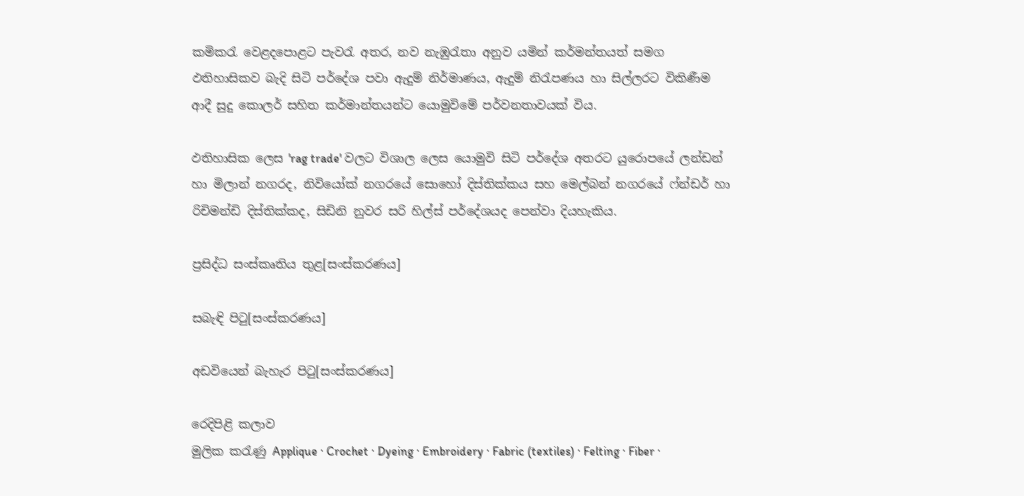කමිකරැ වෙළදපොළට පැවරැ අතර, නව නැඹුරැතා අනුව යමින් කර්මන්තයත් සමග ඵතිහාසිකව බැදි සිටි පර්දේශ පවා ඇදුම් නිර්මාණය, ඇදුම් නිරැපණය හා සිල්ලරට විකිණීම ආදී සුදු කොලර් සහිත කර්මාන්තයන්ට යොමුවිමේ පර්වනතාවයක් විය.

ඵතිහාසික ලෙස 'rag trade' වලට විශාල ලෙස යොමුවි සිටි පර්දේශ අතරට යුරොපයේ ලන්ඩන් හා මිලාන් නගරද, නිවියෝක් නගරයේ සොහෝ දිස්තික්කය සහ මෙල්බන් නගරයේ ෆ්න්ඩර් හා රිචිමන්ඩි දිස්තික්කද, සිඩිනි නුවර සරි හිල්ස් පර්දේශයද පෙන්වා දියහැකිය.

ප්‍රසිද්ධ සංස්කෘතිය තුළ[සංස්කරණය]

සබැඳි පිටු[සංස්කරණය]

අඩවියෙන් බැහැර පිටු[සංස්කරණය]

රෙදිපිළි කලාව
මුලික කරැණු Applique · Crochet · Dyeing · Embroidery · Fabric (textiles) · Felting · Fiber ·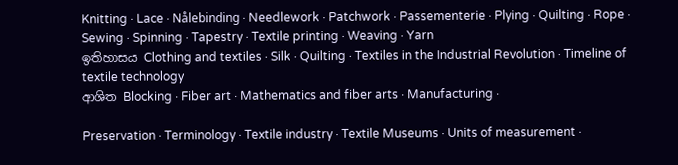Knitting · Lace · Nålebinding · Needlework · Patchwork · Passementerie · Plying · Quilting · Rope · Sewing · Spinning · Tapestry · Textile printing · Weaving · Yarn
ඉතිහාසය Clothing and textiles · Silk · Quilting · Textiles in the Industrial Revolution · Timeline of textile technology
ආශිත Blocking · Fiber art · Mathematics and fiber arts · Manufacturing ·

Preservation · Terminology · Textile industry · Textile Museums · Units of measurement ·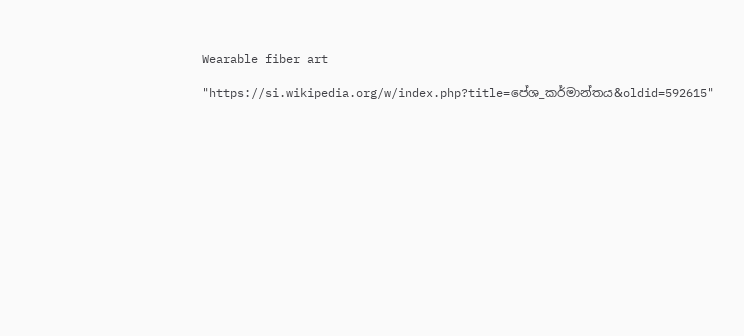Wearable fiber art

"https://si.wikipedia.org/w/index.php?title=පේශ_කර්මාන්තය&oldid=592615"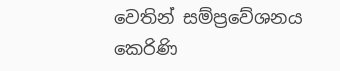වෙතින් සම්ප්‍රවේශනය කෙරිණි